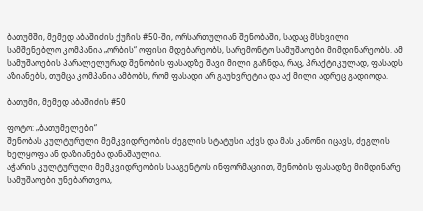ბათუმში, მემედ აბაშიძის ქუჩის #50-ში, ორსართულიან შენობაში, სადაც მსხვილი სამშენებლო კომპანია „ორბის“ ოფისი მდებარეობს, სარემონტო სამუშაოები მიმდინარეობს. ამ სამუშაოების პარალელურად შენობის ფასადზე შავი მილი გაჩნდა, რაც, პრაქტიკულად, ფასადს აზიანებს, თუმცა კომპანია ამბობს, რომ ფასადი არ გაუხვრეტია და აქ მილი ადრეც გადიოდა.

ბათუმი, მემედ აბაშიძის #50

ფოტო: „ბათუმელები“
შენობას კულტურული მემკვიდრეობის ძეგლის სტატუსი აქვს და მას კანონი იცავს, ძეგლის ხელყოფა ან დაზიანება დანაშაულია.
აჭარის კულტურული მემკვიდრეობის სააგენტოს ინფორმაციით, შენობის ფასადზე მიმდინარე სამუშაოები უნებართვოა,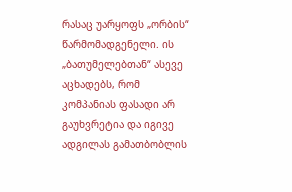რასაც უარყოფს „ორბის“ წარმომადგენელი. ის „ბათუმელებთან“ ასევე აცხადებს, რომ კომპანიას ფასადი არ გაუხვრეტია და იგივე ადგილას გამათბობლის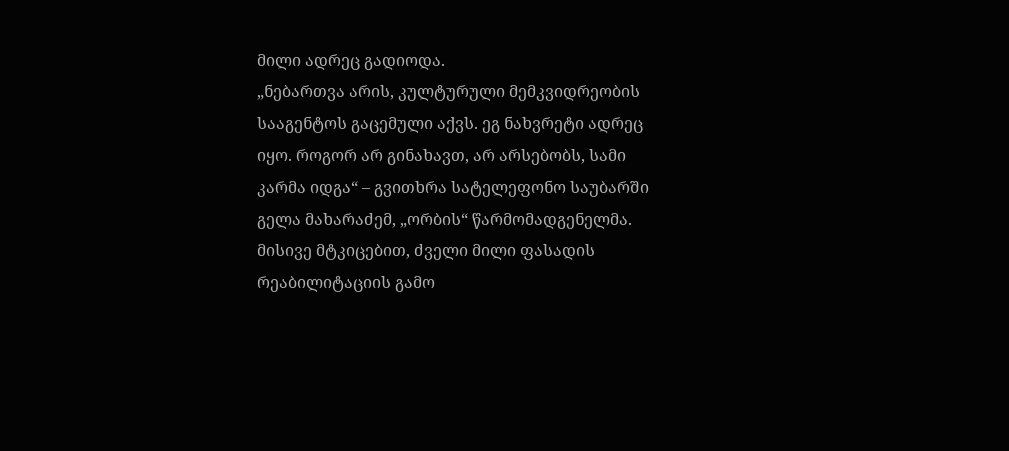მილი ადრეც გადიოდა.
„ნებართვა არის, კულტურული მემკვიდრეობის სააგენტოს გაცემული აქვს. ეგ ნახვრეტი ადრეც იყო. როგორ არ გინახავთ, არ არსებობს, სამი კარმა იდგა“ – გვითხრა სატელეფონო საუბარში გელა მახარაძემ, „ორბის“ წარმომადგენელმა.
მისივე მტკიცებით, ძველი მილი ფასადის რეაბილიტაციის გამო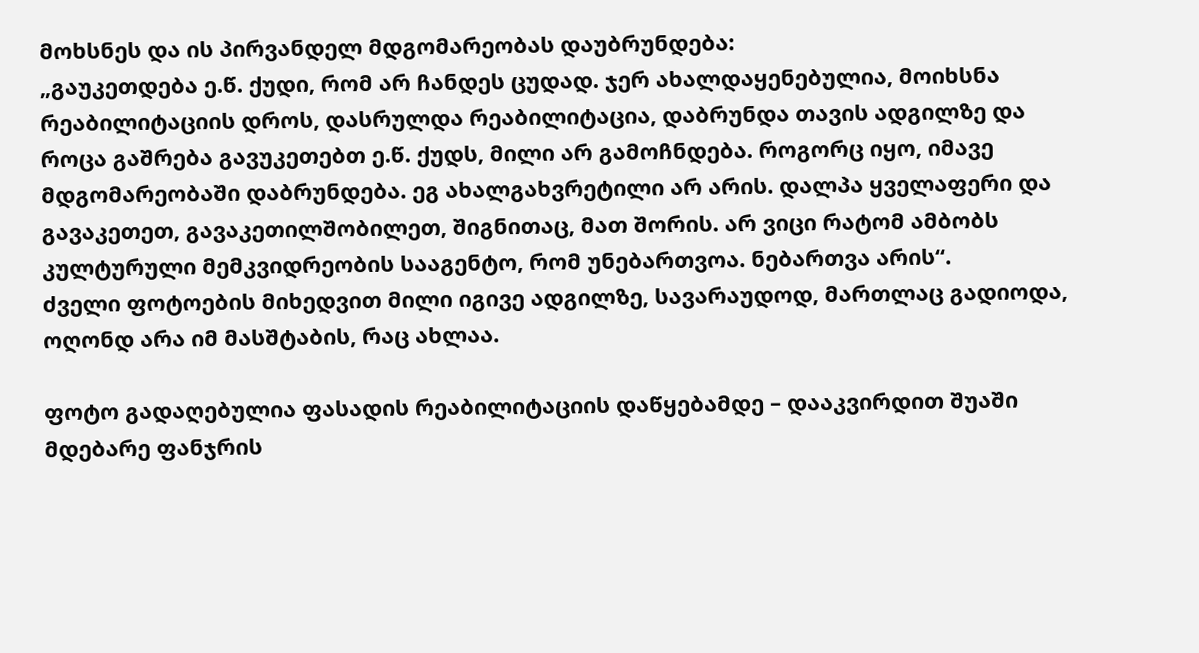მოხსნეს და ის პირვანდელ მდგომარეობას დაუბრუნდება:
„გაუკეთდება ე.წ. ქუდი, რომ არ ჩანდეს ცუდად. ჯერ ახალდაყენებულია, მოიხსნა რეაბილიტაციის დროს, დასრულდა რეაბილიტაცია, დაბრუნდა თავის ადგილზე და როცა გაშრება გავუკეთებთ ე.წ. ქუდს, მილი არ გამოჩნდება. როგორც იყო, იმავე მდგომარეობაში დაბრუნდება. ეგ ახალგახვრეტილი არ არის. დალპა ყველაფერი და გავაკეთეთ, გავაკეთილშობილეთ, შიგნითაც, მათ შორის. არ ვიცი რატომ ამბობს კულტურული მემკვიდრეობის სააგენტო, რომ უნებართვოა. ნებართვა არის“.
ძველი ფოტოების მიხედვით მილი იგივე ადგილზე, სავარაუდოდ, მართლაც გადიოდა, ოღონდ არა იმ მასშტაბის, რაც ახლაა.

ფოტო გადაღებულია ფასადის რეაბილიტაციის დაწყებამდე – დააკვირდით შუაში მდებარე ფანჯრის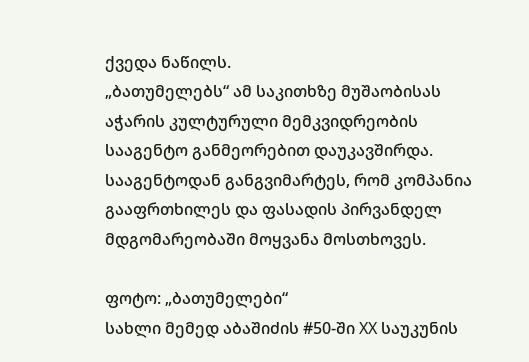ქვედა ნაწილს.
„ბათუმელებს“ ამ საკითხზე მუშაობისას აჭარის კულტურული მემკვიდრეობის სააგენტო განმეორებით დაუკავშირდა. სააგენტოდან განგვიმარტეს, რომ კომპანია გააფრთხილეს და ფასადის პირვანდელ მდგომარეობაში მოყვანა მოსთხოვეს.

ფოტო: „ბათუმელები“
სახლი მემედ აბაშიძის #50-ში XX საუკუნის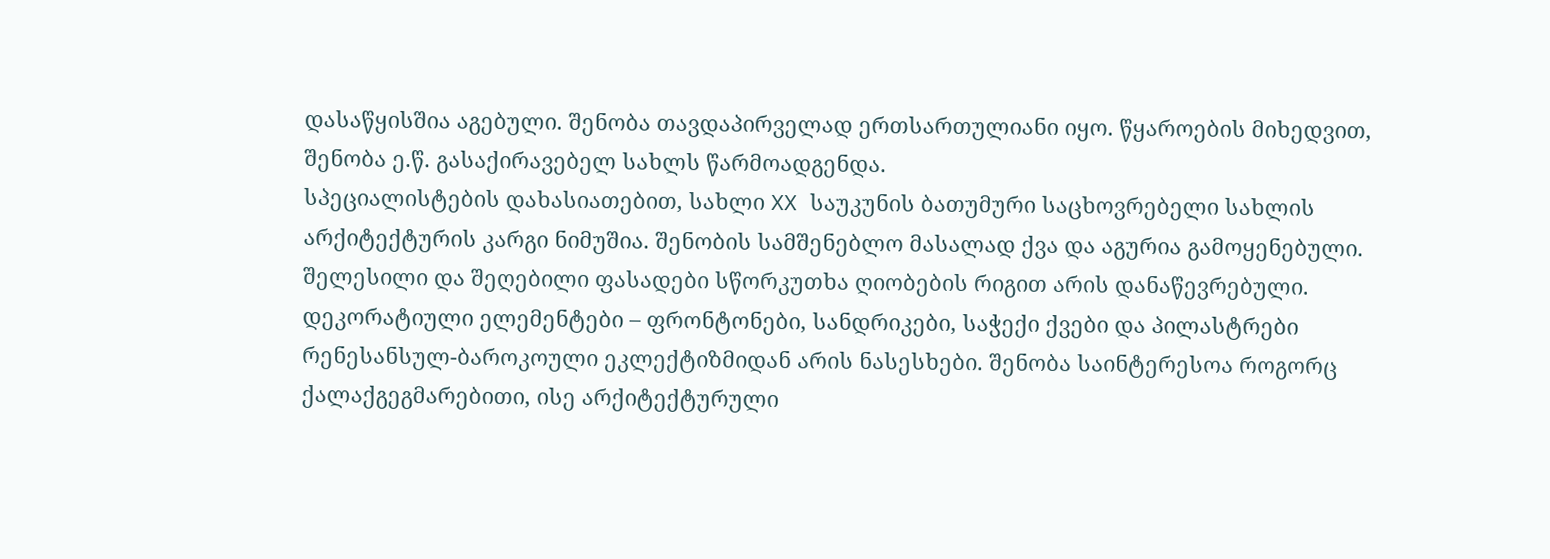დასაწყისშია აგებული. შენობა თავდაპირველად ერთსართულიანი იყო. წყაროების მიხედვით, შენობა ე.წ. გასაქირავებელ სახლს წარმოადგენდა.
სპეციალისტების დახასიათებით, სახლი XX საუკუნის ბათუმური საცხოვრებელი სახლის არქიტექტურის კარგი ნიმუშია. შენობის სამშენებლო მასალად ქვა და აგურია გამოყენებული. შელესილი და შეღებილი ფასადები სწორკუთხა ღიობების რიგით არის დანაწევრებული. დეკორატიული ელემენტები – ფრონტონები, სანდრიკები, საჭექი ქვები და პილასტრები რენესანსულ-ბაროკოული ეკლექტიზმიდან არის ნასესხები. შენობა საინტერესოა როგორც ქალაქგეგმარებითი, ისე არქიტექტურული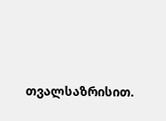თვალსაზრისით.